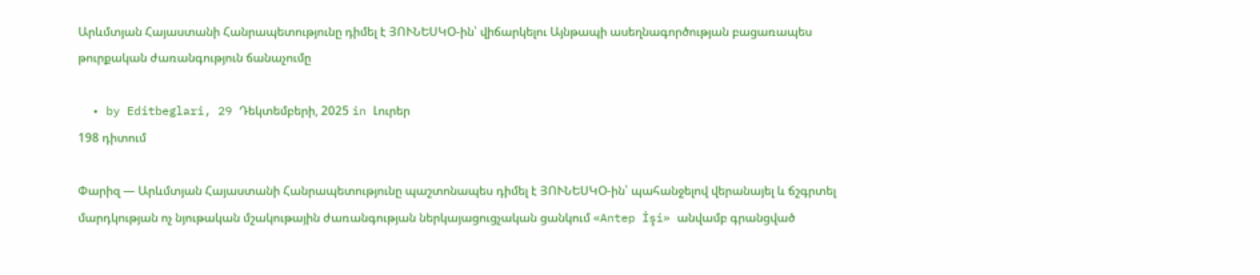Արևմտյան Հայաստանի Հանրապետությունը դիմել է ՅՈՒՆԵՍԿՕ-ին՝ վիճարկելու Այնթապի ասեղնագործության բացառապես թուրքական ժառանգություն ճանաչումը

  • by Editbeglari, 29 Դեկտեմբերի, 2025 in Լուրեր
198 դիտում

Փարիզ — Արևմտյան Հայաստանի Հանրապետությունը պաշտոնապես դիմել է ՅՈՒՆԵՍԿՕ-ին՝ պահանջելով վերանայել և ճշգրտել մարդկության ոչ նյութական մշակութային ժառանգության ներկայացուցչական ցանկում «Antep İşi» անվամբ գրանցված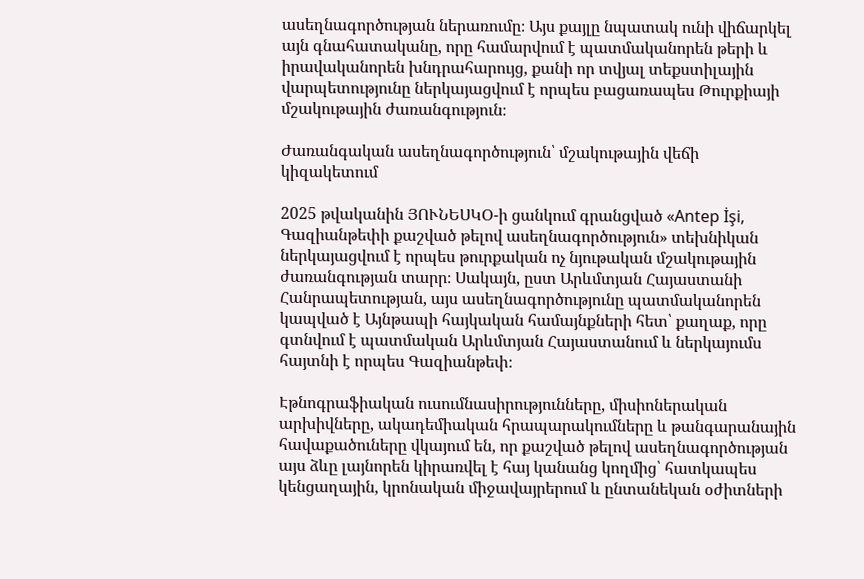ասեղնագործության ներառումը։ Այս քայլը նպատակ ունի վիճարկել այն գնահատականը, որը համարվում է պատմականորեն թերի և իրավականորեն խնդրահարույց, քանի որ տվյալ տեքստիլային վարպետությունը ներկայացվում է որպես բացառապես Թուրքիայի մշակութային ժառանգություն։

Ժառանգական ասեղնագործություն՝ մշակութային վեճի կիզակետում

2025 թվականին ՅՈՒՆԵՍԿՕ-ի ցանկում գրանցված «Antep İşi, Գազիանթեփի քաշված թելով ասեղնագործություն» տեխնիկան ներկայացվում է որպես թուրքական ոչ նյութական մշակութային ժառանգության տարր։ Սակայն, ըստ Արևմտյան Հայաստանի Հանրապետության, այս ասեղնագործությունը պատմականորեն կապված է Այնթապի հայկական համայնքների հետ՝ քաղաք, որը գտնվում է պատմական Արևմտյան Հայաստանում և ներկայումս հայտնի է որպես Գազիանթեփ։

Էթնոգրաֆիական ուսումնասիրությունները, միսիոներական արխիվները, ակադեմիական հրապարակումները և թանգարանային հավաքածուները վկայում են, որ քաշված թելով ասեղնագործության այս ձևը լայնորեն կիրառվել է հայ կանանց կողմից՝ հատկապես կենցաղային, կրոնական միջավայրերում և ընտանեկան օժիտների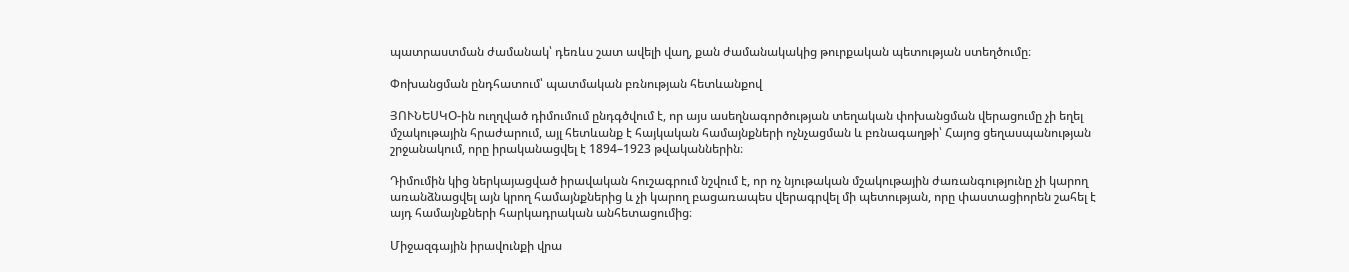պատրաստման ժամանակ՝ դեռևս շատ ավելի վաղ, քան ժամանակակից թուրքական պետության ստեղծումը։

Փոխանցման ընդհատում՝ պատմական բռնության հետևանքով

ՅՈՒՆԵՍԿՕ-ին ուղղված դիմումում ընդգծվում է, որ այս ասեղնագործության տեղական փոխանցման վերացումը չի եղել մշակութային հրաժարում, այլ հետևանք է հայկական համայնքների ոչնչացման և բռնագաղթի՝ Հայոց ցեղասպանության շրջանակում, որը իրականացվել է 1894–1923 թվականներին։

Դիմումին կից ներկայացված իրավական հուշագրում նշվում է, որ ոչ նյութական մշակութային ժառանգությունը չի կարող առանձնացվել այն կրող համայնքներից և չի կարող բացառապես վերագրվել մի պետության, որը փաստացիորեն շահել է այդ համայնքների հարկադրական անհետացումից։

Միջազգային իրավունքի վրա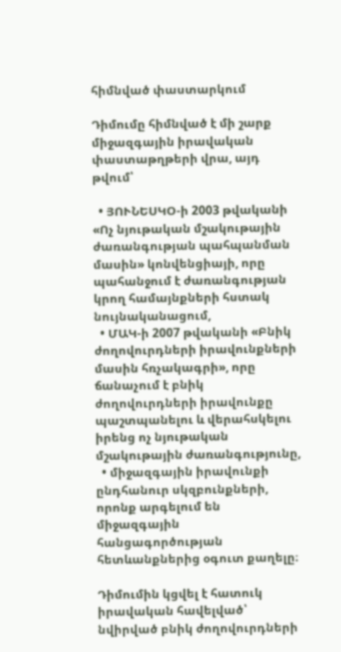հիմնված փաստարկում

Դիմումը հիմնված է մի շարք միջազգային իրավական փաստաթղթերի վրա, այդ թվում՝

  • ՅՈՒՆԵՍԿՕ-ի 2003 թվականի «Ոչ նյութական մշակութային ժառանգության պահպանման մասին» կոնվենցիայի, որը պահանջում է ժառանգության կրող համայնքների հստակ նույնականացում,
  • ՄԱԿ-ի 2007 թվականի «Բնիկ ժողովուրդների իրավունքների մասին հռչակագրի», որը ճանաչում է բնիկ ժողովուրդների իրավունքը պաշտպանելու և վերահսկելու իրենց ոչ նյութական մշակութային ժառանգությունը,
  • միջազգային իրավունքի ընդհանուր սկզբունքների, որոնք արգելում են միջազգային հանցագործության հետևանքներից օգուտ քաղելը։

Դիմումին կցվել է հատուկ իրավական հավելված՝ նվիրված բնիկ ժողովուրդների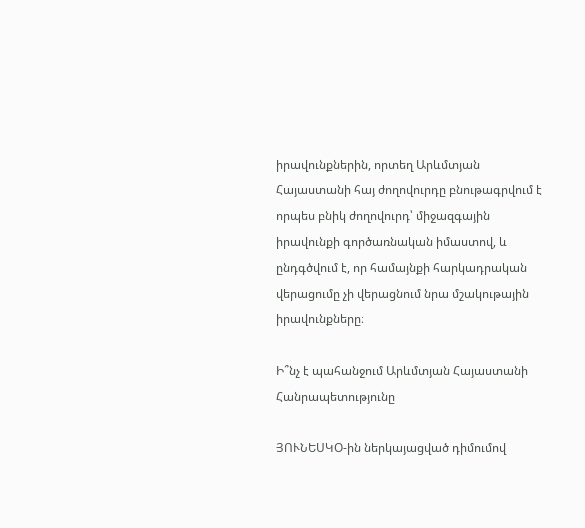իրավունքներին, որտեղ Արևմտյան Հայաստանի հայ ժողովուրդը բնութագրվում է որպես բնիկ ժողովուրդ՝ միջազգային իրավունքի գործառնական իմաստով, և ընդգծվում է, որ համայնքի հարկադրական վերացումը չի վերացնում նրա մշակութային իրավունքները։

Ի՞նչ է պահանջում Արևմտյան Հայաստանի Հանրապետությունը

ՅՈՒՆԵՍԿՕ-ին ներկայացված դիմումով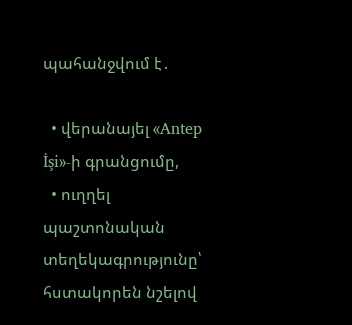պահանջվում է․

  • վերանայել «Antep İşi»-ի գրանցումը,
  • ուղղել պաշտոնական տեղեկագրությունը՝ հստակորեն նշելով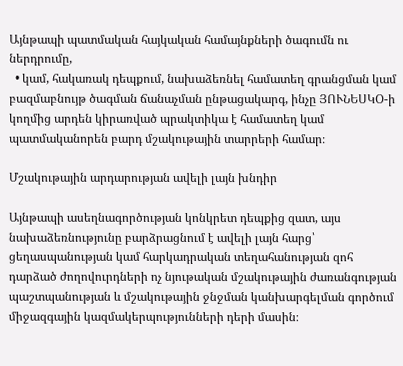Այնթապի պատմական հայկական համայնքների ծագումն ու ներդրումը,
  • կամ, հակառակ դեպքում, նախաձեռնել համատեղ գրանցման կամ բազմաբնույթ ծագման ճանաչման ընթացակարգ, ինչը ՅՈՒՆԵՍԿՕ-ի կողմից արդեն կիրառված պրակտիկա է համատեղ կամ պատմականորեն բարդ մշակութային տարրերի համար։

Մշակութային արդարության ավելի լայն խնդիր

Այնթապի ասեղնագործության կոնկրետ դեպքից զատ, այս նախաձեռնությունը բարձրացնում է ավելի լայն հարց՝ ցեղասպանության կամ հարկադրական տեղահանության զոհ դարձած ժողովուրդների ոչ նյութական մշակութային ժառանգության պաշտպանության և մշակութային ջնջման կանխարգելման գործում միջազգային կազմակերպությունների դերի մասին։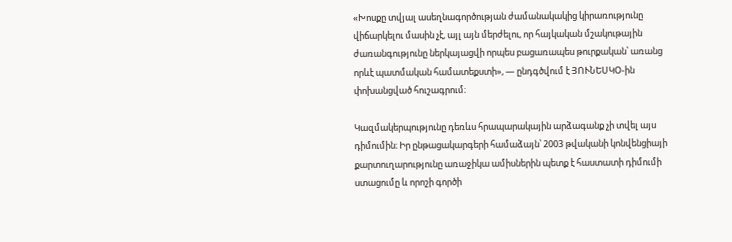«Խոսքը տվյալ ասեղնագործության ժամանակակից կիրառությունը վիճարկելու մասին չէ, այլ այն մերժելու, որ հայկական մշակութային ժառանգությունը ներկայացվի որպես բացառապես թուրքական՝ առանց որևէ պատմական համատեքստի», — ընդգծվում է ՅՈՒՆԵՍԿՕ-ին փոխանցված հուշագրում։

Կազմակերպությունը դեռևս հրապարակային արձագանք չի տվել այս դիմումին։ Իր ընթացակարգերի համաձայն՝ 2003 թվականի կոնվենցիայի քարտուղարությունը առաջիկա ամիսներին պետք է հաստատի դիմումի ստացումը և որոշի գործի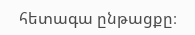հետագա ընթացքը։